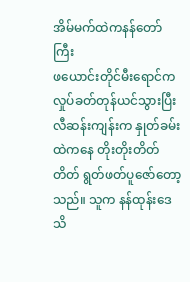အိမ်မက်ထဲကနန်တော်ကြီး
ဖယောင်းတိုင်မီးရောင်က လှုပ်ခတ်တုန်ယင်သွားပြီး လီဆန်းကျန်းက နှုတ်ခမ်းထဲကနေ တိုးတိုးတိတ်တိတ် ရွတ်ဖတ်ပူဇော်တော့သည်။ သူက နန်ထုန်းဒေသိ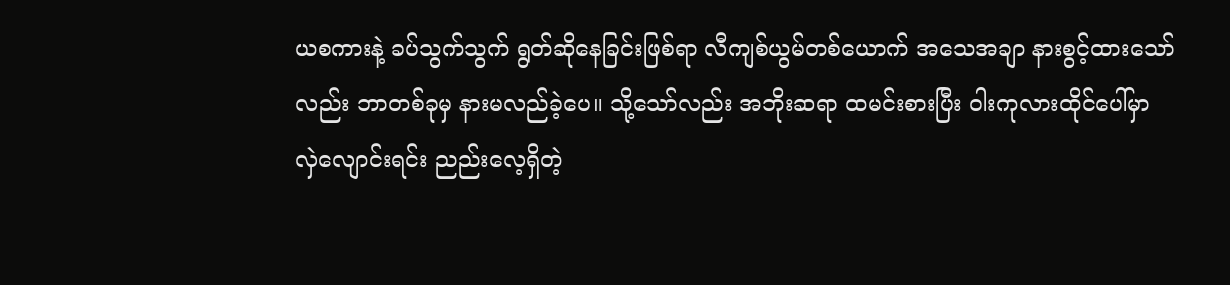ယစကားနဲ့ ခပ်သွက်သွက် ရွတ်ဆိုနေခြင်းဖြစ်ရာ လီကျစ်ယွမ်တစ်ယောက် အသေအချာ နားစွင့်ထားသော်လည်း ဘာတစ်ခုမှ နားမလည်ခဲ့ပေ။ သို့သော်လည်း အဘိုးဆရာ ထမင်းစားပြီး ဝါးကုလားထိုင်ပေါ်မှာ လှဲလျောင်းရင်း ညည်းလေ့ရှိတဲ့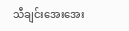သီချင်းအေးအေး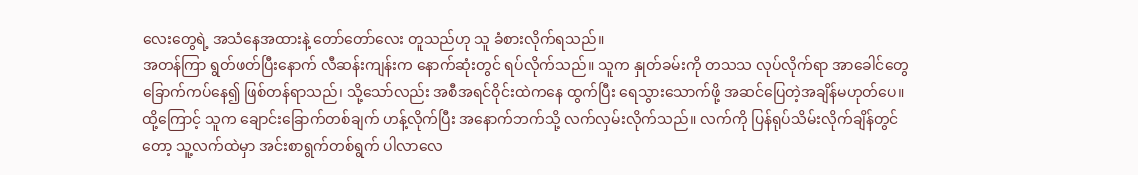လေးတွေရဲ့ အသံနေအထားနဲ့ တော်တော်လေး တူသည်ဟု သူ ခံစားလိုက်ရသည်။
အတန်ကြာ ရွတ်ဖတ်ပြီးနောက် လီဆန်းကျန်းက နောက်ဆုံးတွင် ရပ်လိုက်သည်။ သူက နှုတ်ခမ်းကို တသသ လုပ်လိုက်ရာ အာခေါင်တွေ ခြောက်ကပ်နေ၍ ဖြစ်တန်ရာသည်၊ သို့သော်လည်း အစီအရင်ဝိုင်းထဲကနေ ထွက်ပြီး ရေသွားသောက်ဖို့ အဆင်ပြေတဲ့အချိန်မဟုတ်ပေ။ ထို့ကြောင့် သူက ချောင်းခြောက်တစ်ချက် ဟန့်လိုက်ပြီး အနောက်ဘက်သို့ လက်လှမ်းလိုက်သည်။ လက်ကို ပြန်ရုပ်သိမ်းလိုက်ချိန်တွင်တော့ သူ့လက်ထဲမှာ အင်းစာရွက်တစ်ရွက် ပါလာလေ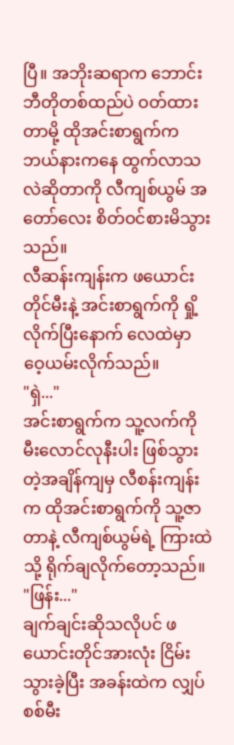ပြီ။ အဘိုးဆရာက ဘောင်းဘီတိုတစ်ထည်ပဲ ဝတ်ထားတာမို့ ထိုအင်းစာရွက်က ဘယ်နားကနေ ထွက်လာသလဲဆိုတာကို လီကျစ်ယွမ် အတော်လေး စိတ်ဝင်စားမိသွားသည်။
လီဆန်းကျန်းက ဖယောင်းတိုင်မီးနဲ့ အင်းစာရွက်ကို ရှို့လိုက်ပြီးနောက် လေထဲမှာ ဝေ့ယမ်းလိုက်သည်။
"ရှဲ..."
အင်းစာရွက်က သူ့လက်ကို မီးလောင်လုနီးပါး ဖြစ်သွားတဲ့အချိန်ကျမှ လီစန်းကျန်းက ထိုအင်းစာရွက်ကို သူ့ဇာတာနဲ့ လီကျစ်ယွမ်ရဲ့ ကြားထဲသို့ ရိုက်ချလိုက်တော့သည်။
"ဖြန်း..."
ချက်ချင်းဆိုသလိုပင် ဖယောင်းတိုင်အားလုံး ငြိမ်းသွားခဲ့ပြီး အခန်းထဲက လျှပ်စစ်မီး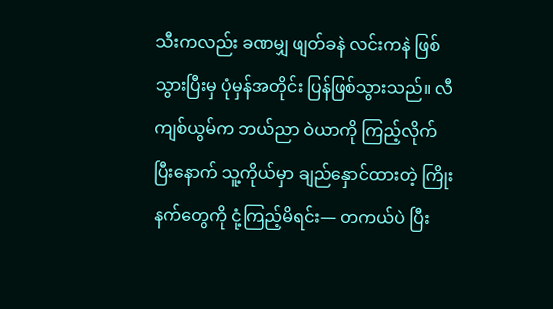သီးကလည်း ခဏမျှ ဖျတ်ခနဲ လင်းကနဲ ဖြစ်သွားပြီးမှ ပုံမှန်အတိုင်း ပြန်ဖြစ်သွားသည်။ လီကျစ်ယွမ်က ဘယ်ညာ ဝဲယာကို ကြည့်လိုက်ပြီးနောက် သူ့ကိုယ်မှာ ချည်နှောင်ထားတဲ့ ကြိုးနက်တွေကို ငုံ့ကြည့်မိရင်း— တကယ်ပဲ ပြီး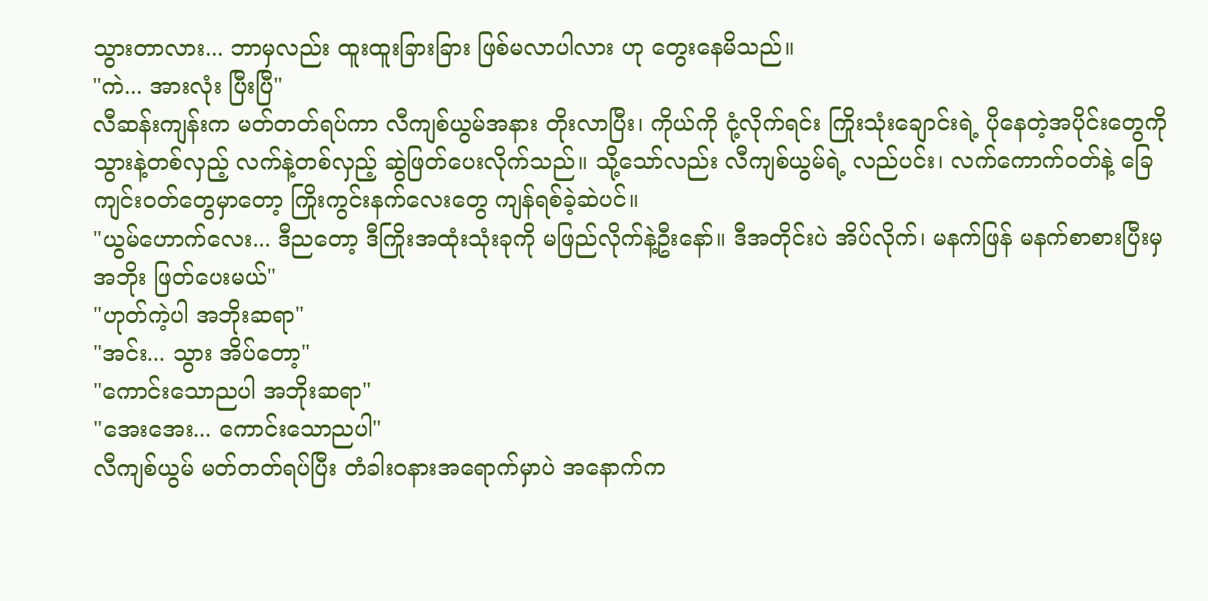သွားတာလား... ဘာမှလည်း ထူးထူးခြားခြား ဖြစ်မလာပါလား ဟု တွေးနေမိသည်။
"ကဲ... အားလုံး ပြီးပြီ"
လီဆန်းကျန်းက မတ်တတ်ရပ်ကာ လီကျစ်ယွမ်အနား တိုးလာပြီး၊ ကိုယ်ကို ငုံ့လိုက်ရင်း ကြိုးသုံးချောင်းရဲ့ ပိုနေတဲ့အပိုင်းတွေကို သွားနဲ့တစ်လှည့် လက်နဲ့တစ်လှည့် ဆွဲဖြတ်ပေးလိုက်သည်။ သို့သော်လည်း လီကျစ်ယွမ်ရဲ့ လည်ပင်း၊ လက်ကောက်ဝတ်နဲ့ ခြေကျင်းဝတ်တွေမှာတော့ ကြိုးကွင်းနက်လေးတွေ ကျန်ရစ်ခဲ့ဆဲပင်။
"ယွမ်ဟောက်လေး... ဒီညတော့ ဒီကြိုးအထုံးသုံးခုကို မဖြည်လိုက်နဲ့ဦးနော်။ ဒီအတိုင်းပဲ အိပ်လိုက်၊ မနက်ဖြန် မနက်စာစားပြီးမှ အဘိုး ဖြတ်ပေးမယ်"
"ဟုတ်ကဲ့ပါ အဘိုးဆရာ"
"အင်း... သွား အိပ်တော့"
"ကောင်းသောညပါ အဘိုးဆရာ"
"အေးအေး... ကောင်းသောညပါ"
လီကျစ်ယွမ် မတ်တတ်ရပ်ပြီး တံခါးဝနားအရောက်မှာပဲ အနောက်က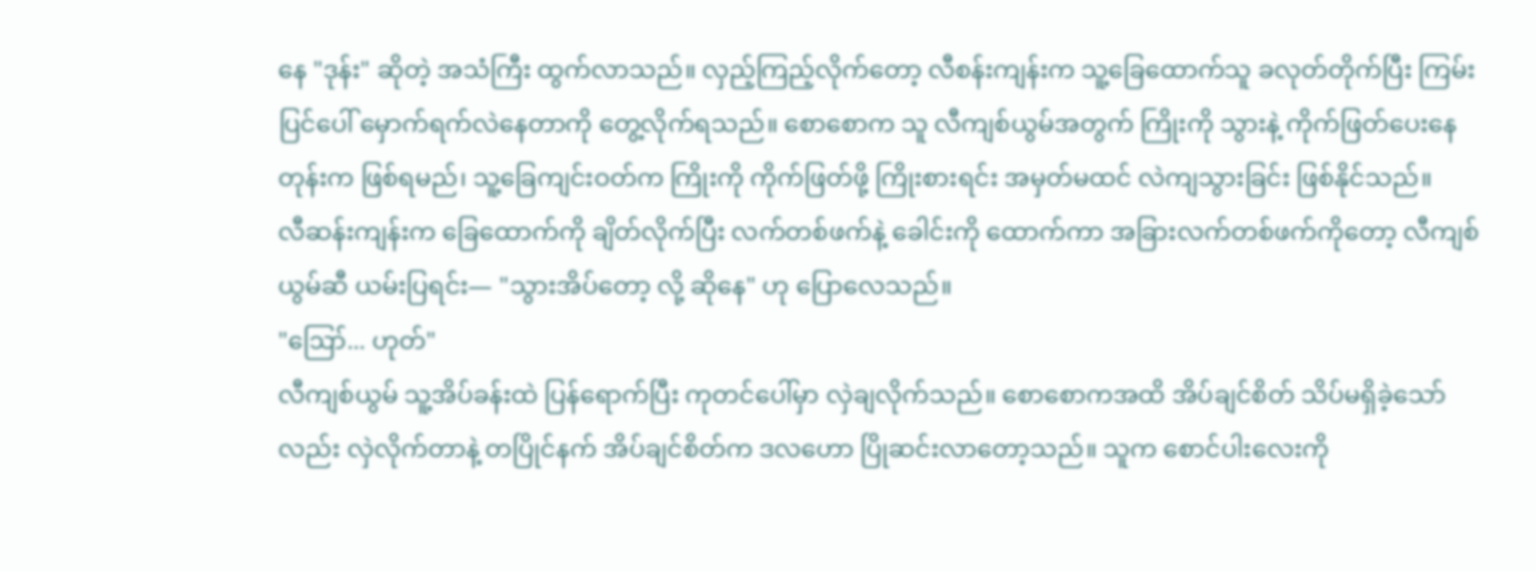နေ "ဒုန်း" ဆိုတဲ့ အသံကြီး ထွက်လာသည်။ လှည့်ကြည့်လိုက်တော့ လီစန်းကျန်းက သူ့ခြေထောက်သူ ခလုတ်တိုက်ပြီး ကြမ်းပြင်ပေါ် မှောက်ရက်လဲနေတာကို တွေ့လိုက်ရသည်။ စောစောက သူ လီကျစ်ယွမ်အတွက် ကြိုးကို သွားနဲ့ ကိုက်ဖြတ်ပေးနေတုန်းက ဖြစ်ရမည်၊ သူ့ခြေကျင်းဝတ်က ကြိုးကို ကိုက်ဖြတ်ဖို့ ကြိုးစားရင်း အမှတ်မထင် လဲကျသွားခြင်း ဖြစ်နိုင်သည်။
လီဆန်းကျန်းက ခြေထောက်ကို ချိတ်လိုက်ပြီး လက်တစ်ဖက်နဲ့ ခေါင်းကို ထောက်ကာ အခြားလက်တစ်ဖက်ကိုတော့ လီကျစ်ယွမ်ဆီ ယမ်းပြရင်း— "သွားအိပ်တော့ လို့ ဆိုနေ" ဟု ပြောလေသည်။
"ဪ... ဟုတ်"
လီကျစ်ယွမ် သူ့အိပ်ခန်းထဲ ပြန်ရောက်ပြီး ကုတင်ပေါ်မှာ လှဲချလိုက်သည်။ စောစောကအထိ အိပ်ချင်စိတ် သိပ်မရှိခဲ့သော်လည်း လှဲလိုက်တာနဲ့ တပြိုင်နက် အိပ်ချင်စိတ်က ဒလဟော ပြိုဆင်းလာတော့သည်။ သူက စောင်ပါးလေးကို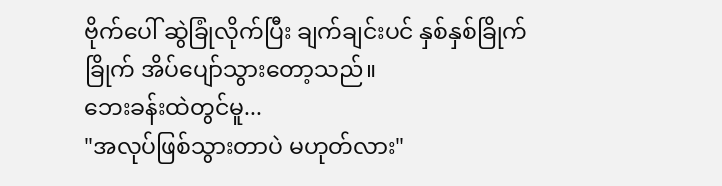ဗိုက်ပေါ် ဆွဲခြုံလိုက်ပြီး ချက်ချင်းပင် နှစ်နှစ်ခြိုက်ခြိုက် အိပ်ပျော်သွားတော့သည်။
ဘေးခန်းထဲတွင်မူ...
"အလုပ်ဖြစ်သွားတာပဲ မဟုတ်လား"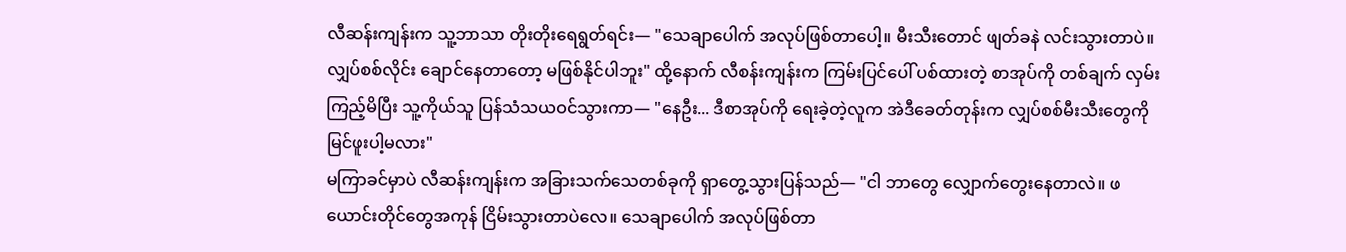လီဆန်းကျန်းက သူ့ဘာသာ တိုးတိုးရေရွတ်ရင်း— "သေချာပေါက် အလုပ်ဖြစ်တာပေါ့။ မီးသီးတောင် ဖျတ်ခနဲ လင်းသွားတာပဲ။ လျှပ်စစ်လိုင်း ချောင်နေတာတော့ မဖြစ်နိုင်ပါဘူး" ထို့နောက် လီစန်းကျန်းက ကြမ်းပြင်ပေါ် ပစ်ထားတဲ့ စာအုပ်ကို တစ်ချက် လှမ်းကြည့်မိပြီး သူ့ကိုယ်သူ ပြန်သံသယဝင်သွားကာ— "နေဦး... ဒီစာအုပ်ကို ရေးခဲ့တဲ့လူက အဲဒီခေတ်တုန်းက လျှပ်စစ်မီးသီးတွေကို မြင်ဖူးပါ့မလား"
မကြာခင်မှာပဲ လီဆန်းကျန်းက အခြားသက်သေတစ်ခုကို ရှာတွေ့သွားပြန်သည်— "ငါ ဘာတွေ လျှောက်တွေးနေတာလဲ။ ဖယောင်းတိုင်တွေအကုန် ငြိမ်းသွားတာပဲလေ။ သေချာပေါက် အလုပ်ဖြစ်တာ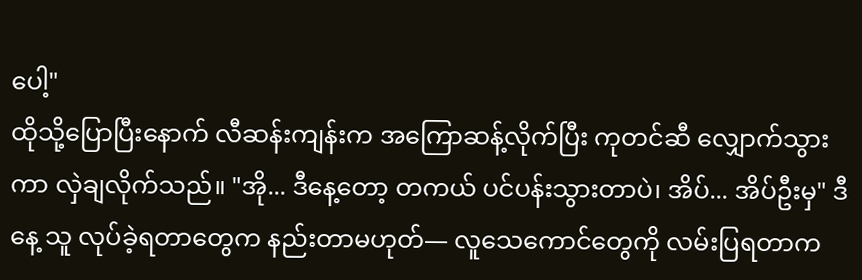ပေါ့"
ထိုသို့ပြောပြီးနောက် လီဆန်းကျန်းက အကြောဆန့်လိုက်ပြီး ကုတင်ဆီ လျှောက်သွားကာ လှဲချလိုက်သည်။ "အို... ဒီနေ့တော့ တကယ် ပင်ပန်းသွားတာပဲ၊ အိပ်... အိပ်ဦးမှ" ဒီနေ့ သူ လုပ်ခဲ့ရတာတွေက နည်းတာမဟုတ်— လူသေကောင်တွေကို လမ်းပြရတာက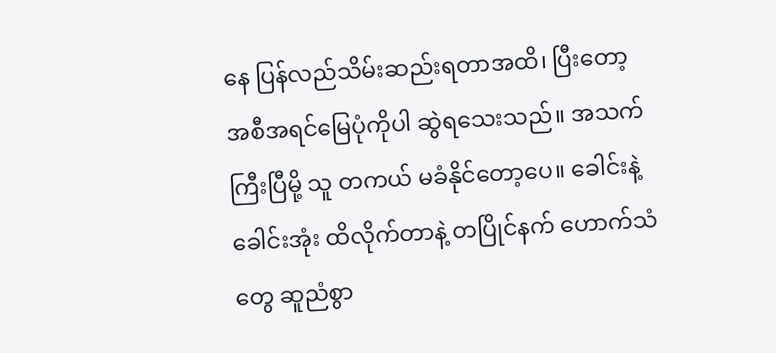နေ ပြန်လည်သိမ်းဆည်းရတာအထိ၊ ပြီးတော့ အစီအရင်မြေပုံကိုပါ ဆွဲရသေးသည်။ အသက်ကြီးပြီမို့ သူ တကယ် မခံနိုင်တော့ပေ။ ခေါင်းနဲ့ ခေါင်းအုံး ထိလိုက်တာနဲ့ တပြိုင်နက် ဟောက်သံတွေ ဆူညံစွာ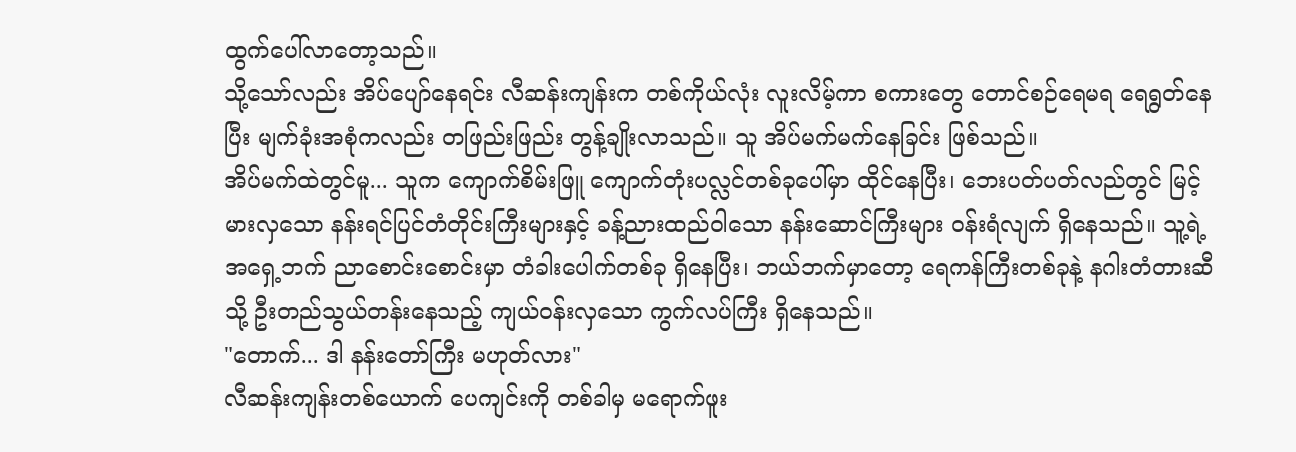ထွက်ပေါ်လာတော့သည်။
သို့သော်လည်း အိပ်ပျော်နေရင်း လီဆန်းကျန်းက တစ်ကိုယ်လုံး လူးလိမ့်ကာ စကားတွေ တောင်စဉ်ရေမရ ရေရွတ်နေပြီး မျက်ခုံးအစုံကလည်း တဖြည်းဖြည်း တွန့်ချိုးလာသည်။ သူ အိပ်မက်မက်နေခြင်း ဖြစ်သည်။
အိပ်မက်ထဲတွင်မူ... သူက ကျောက်စိမ်းဖြူ ကျောက်တုံးပလ္လင်တစ်ခုပေါ်မှာ ထိုင်နေပြီး၊ ဘေးပတ်ပတ်လည်တွင် မြင့်မားလှသော နန်းရင်ပြင်တံတိုင်းကြီးများနှင့် ခန့်ညားထည်ဝါသော နန်းဆောင်ကြီးများ ဝန်းရံလျက် ရှိနေသည်။ သူ့ရဲ့ အရှေ့ဘက် ညာစောင်းစောင်းမှာ တံခါးပေါက်တစ်ခု ရှိနေပြီး၊ ဘယ်ဘက်မှာတော့ ရေကန်ကြီးတစ်ခုနဲ့ နဂါးတံတားဆီသို့ ဦးတည်သွယ်တန်းနေသည့် ကျယ်ဝန်းလှသော ကွက်လပ်ကြီး ရှိနေသည်။
"တောက်... ဒါ နန်းတော်ကြီး မဟုတ်လား"
လီဆန်းကျန်းတစ်ယောက် ပေကျင်းကို တစ်ခါမှ မရောက်ဖူး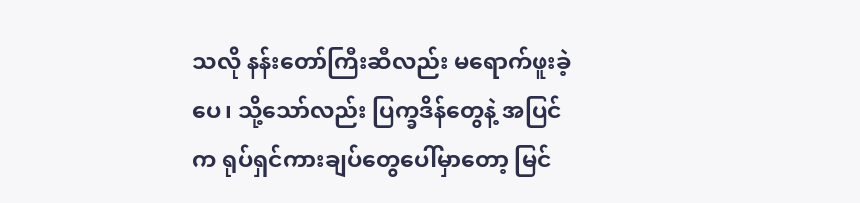သလို နန်းတော်ကြီးဆီလည်း မရောက်ဖူးခဲ့ပေ၊ သို့သော်လည်း ပြက္ခဒိန်တွေနဲ့ အပြင်က ရုပ်ရှင်ကားချပ်တွေပေါ်မှာတော့ မြင်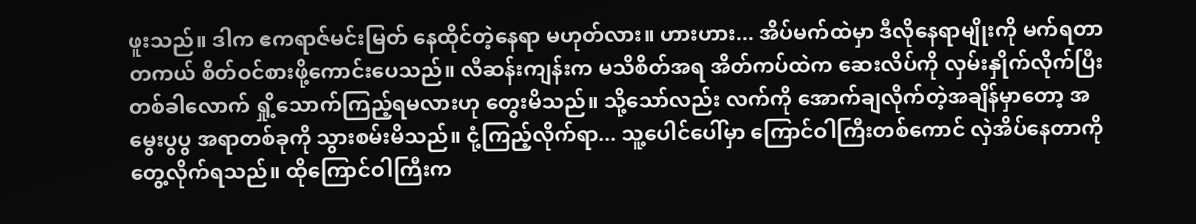ဖူးသည်။ ဒါက ဧကရာဇ်မင်းမြတ် နေထိုင်တဲ့နေရာ မဟုတ်လား။ ဟားဟား... အိပ်မက်ထဲမှာ ဒီလိုနေရာမျိုးကို မက်ရတာ တကယ် စိတ်ဝင်စားဖို့ကောင်းပေသည်။ လီဆန်းကျန်းက မသိစိတ်အရ အိတ်ကပ်ထဲက ဆေးလိပ်ကို လှမ်းနှိုက်လိုက်ပြီး တစ်ခါလောက် ရှို့သောက်ကြည့်ရမလားဟု တွေးမိသည်။ သို့သော်လည်း လက်ကို အောက်ချလိုက်တဲ့အချိန်မှာတော့ အမွေးပွပွ အရာတစ်ခုကို သွားစမ်းမိသည်။ ငုံ့ကြည့်လိုက်ရာ... သူ့ပေါင်ပေါ်မှာ ကြောင်ဝါကြီးတစ်ကောင် လှဲအိပ်နေတာကို တွေ့လိုက်ရသည်။ ထိုကြောင်ဝါကြီးက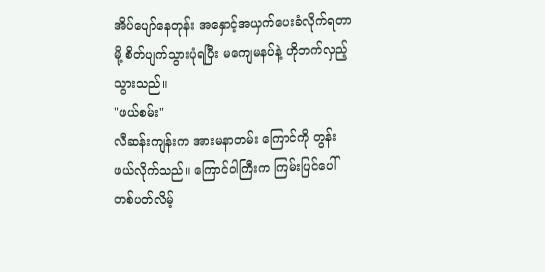အိပ်ပျော်နေတုန်း အနှောင့်အယှက်ပေးခံလိုက်ရတာမို့ စိတ်ပျက်သွားပုံရပြီး မကျေမနပ်နဲ့ ဟိုဘက်လှည့်သွားသည်။
"ဖယ်စမ်း"
လီဆန်းကျန်းက အားမနာတမ်း ကြောင်ကို တွန်းဖယ်လိုက်သည်။ ကြောင်ဝါကြီးက ကြမ်းပြင်ပေါ် တစ်ပတ်လိမ့်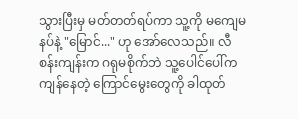သွားပြီးမှ မတ်တတ်ရပ်ကာ သူ့ကို မကျေမနပ်နဲ့ "မြောင်..." ဟု အော်လေသည်။ လီစန်းကျန်းက ဂရုမစိုက်ဘဲ သူ့ပေါင်ပေါ်က ကျန်နေတဲ့ ကြောင်မွေးတွေကို ခါထုတ်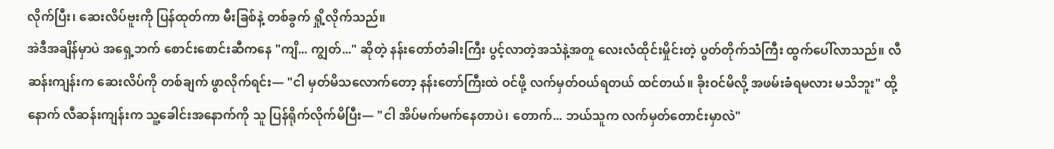လိုက်ပြီး၊ ဆေးလိပ်ဗူးကို ပြန်ထုတ်ကာ မီးခြစ်နဲ့ တစ်ခွက် ရှို့လိုက်သည်။
အဲဒီအချိန်မှာပဲ အရှေ့ဘက် စောင်းစောင်းဆီကနေ "ကျိ... ကျွတ်..." ဆိုတဲ့ နန်းတော်တံခါးကြီး ပွင့်လာတဲ့အသံနဲ့အတူ လေးလံထိုင်းမှိုင်းတဲ့ ပွတ်တိုက်သံကြီး ထွက်ပေါ်လာသည်။ လီဆန်းကျန်းက ဆေးလိပ်ကို တစ်ချက် ဖွာလိုက်ရင်း— "ငါ မှတ်မိသလောက်တော့ နန်းတော်ကြီးထဲ ဝင်ဖို့ လက်မှတ်ဝယ်ရတယ် ထင်တယ်။ ခိုးဝင်မိလို့ အဖမ်းခံရမလား မသိဘူး" ထို့နောက် လီဆန်းကျန်းက သူ့ခေါင်းအနောက်ကို သူ ပြန်ရိုက်လိုက်မိပြီး— "ငါ အိပ်မက်မက်နေတာပဲ၊ တောက်... ဘယ်သူက လက်မှတ်တောင်းမှာလဲ"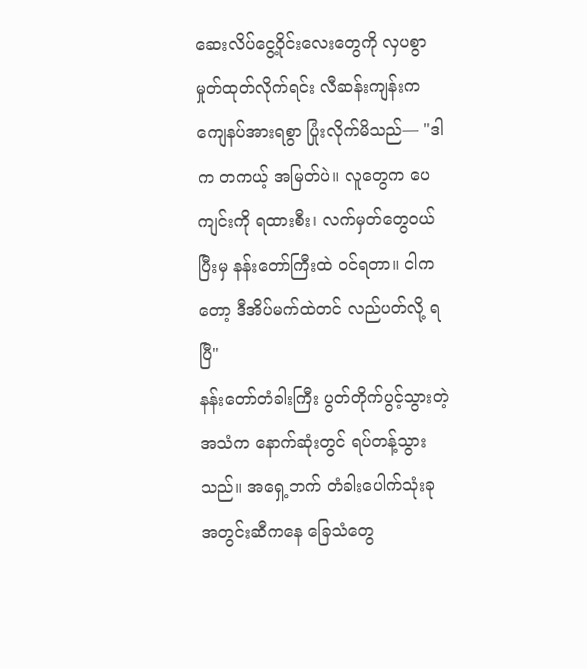ဆေးလိပ်ငွေ့ဝိုင်းလေးတွေကို လှပစွာ မှုတ်ထုတ်လိုက်ရင်း လီဆန်းကျန်းက ကျေနပ်အားရစွာ ပြုံးလိုက်မိသည်— "ဒါက တကယ့် အမြတ်ပဲ။ လူတွေက ပေကျင်းကို ရထားစီး၊ လက်မှတ်တွေဝယ်ပြီးမှ နန်းတော်ကြီးထဲ ဝင်ရတာ။ ငါကတော့ ဒီအိပ်မက်ထဲတင် လည်ပတ်လို့ ရပြီ"
နန်းတော်တံခါးကြီး ပွတ်တိုက်ပွင့်သွားတဲ့ အသံက နောက်ဆုံးတွင် ရပ်တန့်သွားသည်။ အရှေ့ဘက် တံခါးပေါက်သုံးခု အတွင်းဆီကနေ ခြေသံတွေ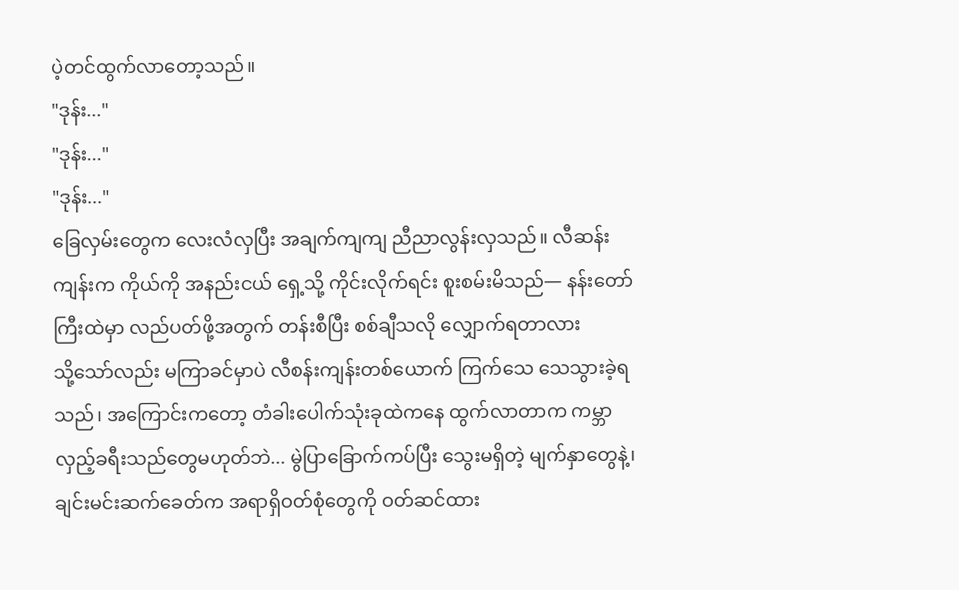ပဲ့တင်ထွက်လာတော့သည်။
"ဒုန်း..."
"ဒုန်း..."
"ဒုန်း..."
ခြေလှမ်းတွေက လေးလံလှပြီး အချက်ကျကျ ညီညာလွန်းလှသည်။ လီဆန်းကျန်းက ကိုယ်ကို အနည်းငယ် ရှေ့သို့ ကိုင်းလိုက်ရင်း စူးစမ်းမိသည်— နန်းတော်ကြီးထဲမှာ လည်ပတ်ဖို့အတွက် တန်းစီပြီး စစ်ချီသလို လျှောက်ရတာလား
သို့သော်လည်း မကြာခင်မှာပဲ လီစန်းကျန်းတစ်ယောက် ကြက်သေ သေသွားခဲ့ရသည်၊ အကြောင်းကတော့ တံခါးပေါက်သုံးခုထဲကနေ ထွက်လာတာက ကမ္ဘာလှည့်ခရီးသည်တွေမဟုတ်ဘဲ... မွဲပြာခြောက်ကပ်ပြီး သွေးမရှိတဲ့ မျက်နှာတွေနဲ့၊ ချင်းမင်းဆက်ခေတ်က အရာရှိဝတ်စုံတွေကို ဝတ်ဆင်ထား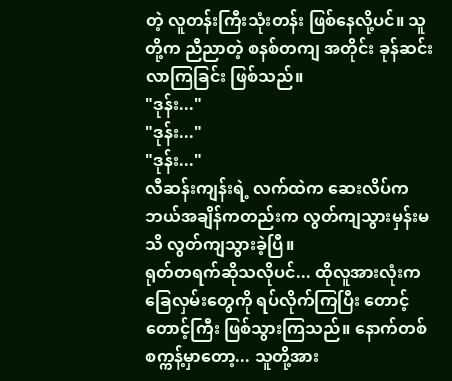တဲ့ လူတန်းကြီးသုံးတန်း ဖြစ်နေလို့ပင်။ သူတို့က ညီညာတဲ့ စနစ်တကျ အတိုင်း ခုန်ဆင်းလာကြခြင်း ဖြစ်သည်။
"ဒုန်း..."
"ဒုန်း..."
"ဒုန်း..."
လီဆန်းကျန်းရဲ့ လက်ထဲက ဆေးလိပ်က ဘယ်အချိန်ကတည်းက လွတ်ကျသွားမှန်းမသိ လွတ်ကျသွားခဲ့ပြီ။
ရုတ်တရက်ဆိုသလိုပင်... ထိုလူအားလုံးက ခြေလှမ်းတွေကို ရပ်လိုက်ကြပြီး တောင့်တောင့်ကြီး ဖြစ်သွားကြသည်။ နောက်တစ်စက္ကန့်မှာတော့... သူတို့အား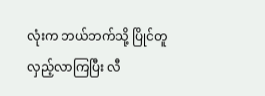လုံးက ဘယ်ဘက်သို့ ပြိုင်တူ လှည့်လာကြပြီး လီ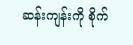ဆန်းကျန်းကို စိုက်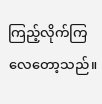ကြည့်လိုက်ကြလေတော့သည်။